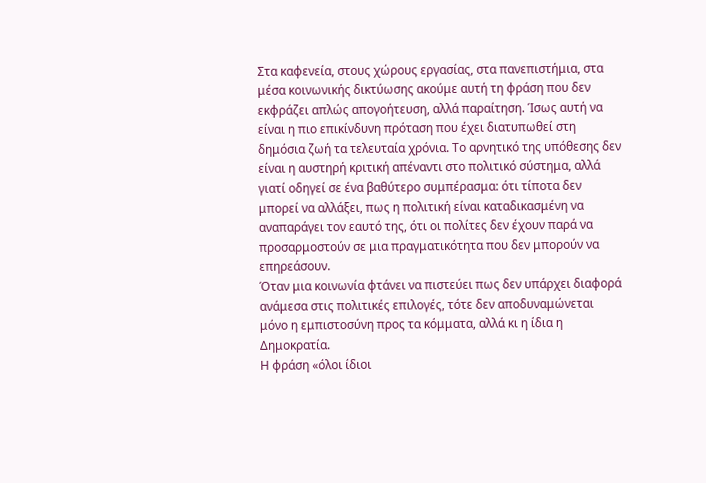Στα καφενεία, στους χώρους εργασίας, στα πανεπιστήμια, στα μέσα κοινωνικής δικτύωσης ακούμε αυτή τη φράση που δεν εκφράζει απλώς απογοήτευση, αλλά παραίτηση. Ίσως αυτή να είναι η πιο επικίνδυνη πρόταση που έχει διατυπωθεί στη δημόσια ζωή τα τελευταία χρόνια. Το αρνητικό της υπόθεσης δεν είναι η αυστηρή κριτική απέναντι στο πολιτικό σύστημα, αλλά γιατί οδηγεί σε ένα βαθύτερο συμπέρασμα: ότι τίποτα δεν μπορεί να αλλάξει, πως η πολιτική είναι καταδικασμένη να αναπαράγει τον εαυτό της, ότι οι πολίτες δεν έχουν παρά να προσαρμοστούν σε μια πραγματικότητα που δεν μπορούν να επηρεάσουν.
Όταν μια κοινωνία φτάνει να πιστεύει πως δεν υπάρχει διαφορά ανάμεσα στις πολιτικές επιλογές, τότε δεν αποδυναμώνεται μόνο η εμπιστοσύνη προς τα κόμματα, αλλά κι η ίδια η Δημοκρατία.
Η φράση «όλοι ίδιοι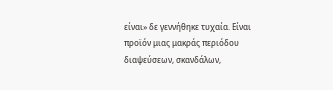είναι» δε γεννήθηκε τυχαία. Είναι προϊόν μιας μακράς περιόδου διαψεύσεων, σκανδάλων,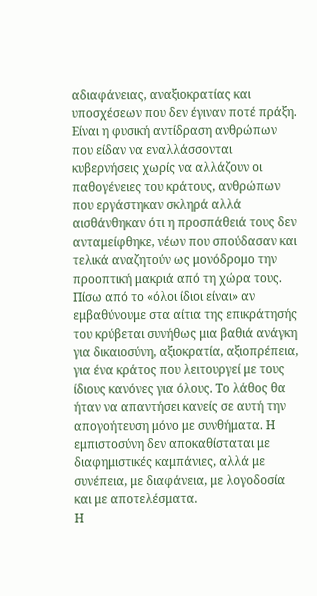αδιαφάνειας, αναξιοκρατίας και υποσχέσεων που δεν έγιναν ποτέ πράξη. Είναι η φυσική αντίδραση ανθρώπων που είδαν να εναλλάσσονται κυβερνήσεις χωρίς να αλλάζουν οι παθογένειες του κράτους, ανθρώπων που εργάστηκαν σκληρά αλλά αισθάνθηκαν ότι η προσπάθειά τους δεν ανταμείφθηκε, νέων που σπούδασαν και τελικά αναζητούν ως μονόδρομο την προοπτική μακριά από τη χώρα τους.
Πίσω από το «όλοι ίδιοι είναι» αν εμβαθύνουμε στα αίτια της επικράτησής του κρύβεται συνήθως μια βαθιά ανάγκη για δικαιοσύνη, αξιοκρατία, αξιοπρέπεια, για ένα κράτος που λειτουργεί με τους ίδιους κανόνες για όλους. Το λάθος θα ήταν να απαντήσει κανείς σε αυτή την απογοήτευση μόνο με συνθήματα. Η εμπιστοσύνη δεν αποκαθίσταται με διαφημιστικές καμπάνιες, αλλά με συνέπεια, με διαφάνεια, με λογοδοσία και με αποτελέσματα.
Η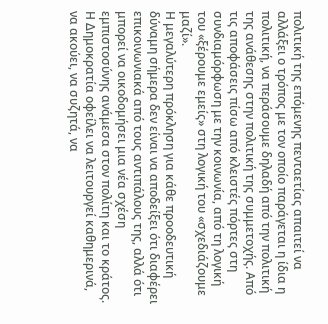πολιτική της επόμενης πενταετίας απαιτεί να αλλάξει ο τρόπος με τον οποίο παράγεται η ίδια η πολιτική, να περάσουμε δηλαδή από την πολιτική της ανάθεσης στην πολιτική της συμμετοχής. Από τις αποφάσεις πίσω από κλειστές πόρτες στη συνδιαμόρφωση με την κοινωνία, από τη λογική του «ξέρουμε εμείς» στη λογική του «σχεδιάζουμε μαζί».
Η μεγαλύτερη πρόκληση για κάθε προοδευτική δύναμη σήμερα δεν είναι να αποδείξει ότι διαφέρει επικοινωνιακά από τους αντιπάλους της, αλλά ότι μπορεί να οικοδομήσει μια νέα σχέση εμπιστοσύνης ανάμεσα στον πολίτη και το κράτος. Η Δημοκρατία οφείλει να λειτουργεί καθημερινά, να ακούει, να συζητά, να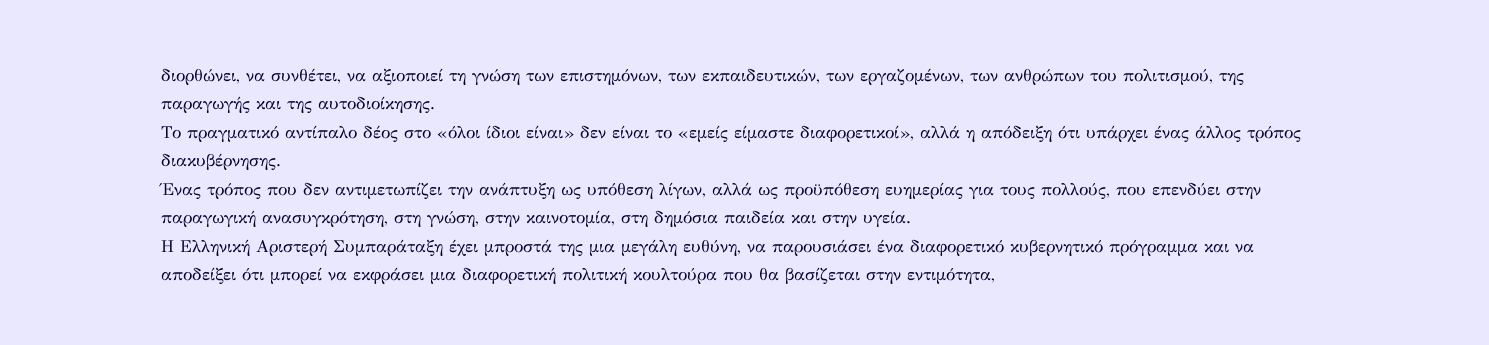διορθώνει, να συνθέτει, να αξιοποιεί τη γνώση των επιστημόνων, των εκπαιδευτικών, των εργαζομένων, των ανθρώπων του πολιτισμού, της παραγωγής και της αυτοδιοίκησης.
Το πραγματικό αντίπαλο δέος στο «όλοι ίδιοι είναι» δεν είναι το «εμείς είμαστε διαφορετικοί», αλλά η απόδειξη ότι υπάρχει ένας άλλος τρόπος διακυβέρνησης.
Ένας τρόπος που δεν αντιμετωπίζει την ανάπτυξη ως υπόθεση λίγων, αλλά ως προϋπόθεση ευημερίας για τους πολλούς, που επενδύει στην παραγωγική ανασυγκρότηση, στη γνώση, στην καινοτομία, στη δημόσια παιδεία και στην υγεία.
Η Ελληνική Αριστερή Συμπαράταξη έχει μπροστά της μια μεγάλη ευθύνη, να παρουσιάσει ένα διαφορετικό κυβερνητικό πρόγραμμα και να αποδείξει ότι μπορεί να εκφράσει μια διαφορετική πολιτική κουλτούρα που θα βασίζεται στην εντιμότητα,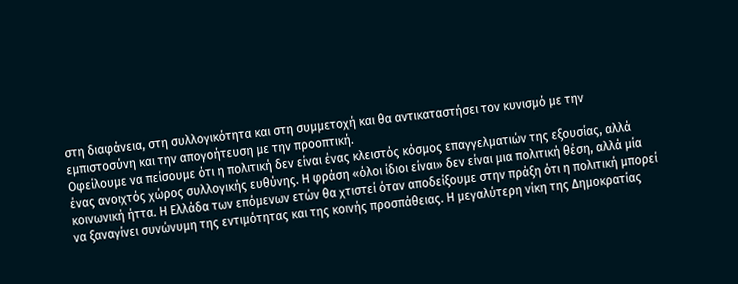στη διαφάνεια, στη συλλογικότητα και στη συμμετοχή και θα αντικαταστήσει τον κυνισμό με την εμπιστοσύνη και την απογοήτευση με την προοπτική.
Οφείλουμε να πείσουμε ότι η πολιτική δεν είναι ένας κλειστός κόσμος επαγγελματιών της εξουσίας, αλλά ένας ανοιχτός χώρος συλλογικής ευθύνης. Η φράση «όλοι ίδιοι είναι» δεν είναι μια πολιτική θέση, αλλά μία κοινωνική ήττα. Η Ελλάδα των επόμενων ετών θα χτιστεί όταν αποδείξουμε στην πράξη ότι η πολιτική μπορεί να ξαναγίνει συνώνυμη της εντιμότητας και της κοινής προσπάθειας. Η μεγαλύτερη νίκη της Δημοκρατίας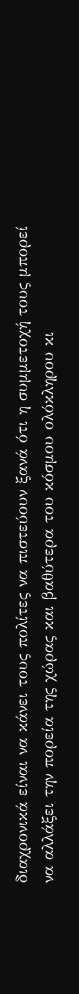διαχρονικά είναι να κάνει τους πολίτες να πιστεύουν ξανά ότι η συμμετοχή τους μπορεί να αλλάξει την πορεία της χώρας και βαθύτερα του κόσμου ολόκληρου κι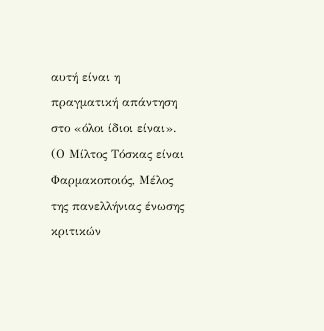αυτή είναι η πραγματική απάντηση στο «όλοι ίδιοι είναι».
(Ο Μίλτος Τόσκας είναι Φαρμακοποιός, Μέλος της πανελλήνιας ένωσης κριτικών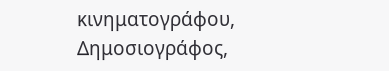κινηματογράφου, Δημοσιογράφος,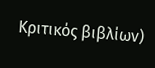Κριτικός βιβλίων)